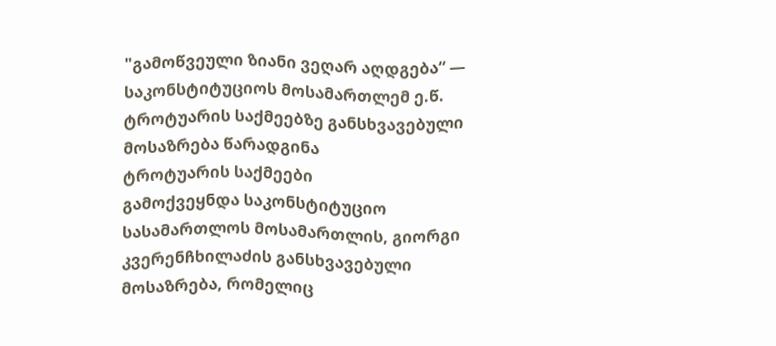"გამოწვეული ზიანი ვეღარ აღდგება“ — საკონსტიტუციოს მოსამართლემ ე.წ. ტროტუარის საქმეებზე განსხვავებული მოსაზრება წარადგინა
ტროტუარის საქმეები
გამოქვეყნდა საკონსტიტუციო სასამართლოს მოსამართლის, გიორგი კვერენჩხილაძის განსხვავებული მოსაზრება, რომელიც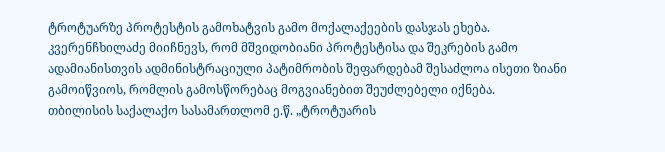ტროტუარზე პროტესტის გამოხატვის გამო მოქალაქეების დასჯას ეხება.
კვერენჩხილაძე მიიჩნევს, რომ მშვიდობიანი პროტესტისა და შეკრების გამო ადამიანისთვის ადმინისტრაციული პატიმრობის შეფარდებამ შესაძლოა ისეთი ზიანი გამოიწვიოს, რომლის გამოსწორებაც მოგვიანებით შეუძლებელი იქნება.
თბილისის საქალაქო სასამართლომ ე.წ. „ტროტუარის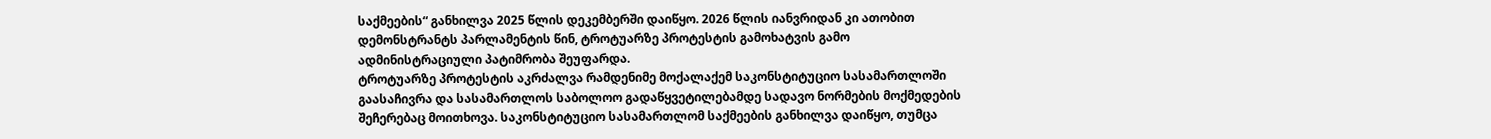საქმეების“ განხილვა 2025 წლის დეკემბერში დაიწყო. 2026 წლის იანვრიდან კი ათობით დემონსტრანტს პარლამენტის წინ, ტროტუარზე პროტესტის გამოხატვის გამო ადმინისტრაციული პატიმრობა შეუფარდა.
ტროტუარზე პროტესტის აკრძალვა რამდენიმე მოქალაქემ საკონსტიტუციო სასამართლოში გაასაჩივრა და სასამართლოს საბოლოო გადაწყვეტილებამდე სადავო ნორმების მოქმედების შეჩერებაც მოითხოვა. საკონსტიტუციო სასამართლომ საქმეების განხილვა დაიწყო, თუმცა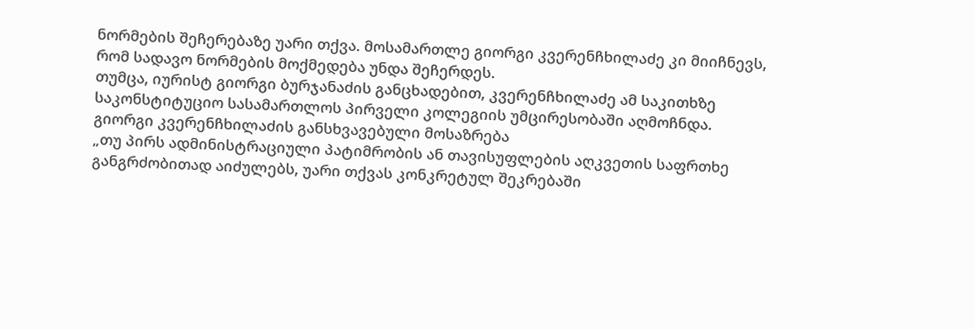ნორმების შეჩერებაზე უარი თქვა. მოსამართლე გიორგი კვერენჩხილაძე კი მიიჩნევს, რომ სადავო ნორმების მოქმედება უნდა შეჩერდეს.
თუმცა, იურისტ გიორგი ბურჯანაძის განცხადებით, კვერენჩხილაძე ამ საკითხზე საკონსტიტუციო სასამართლოს პირველი კოლეგიის უმცირესობაში აღმოჩნდა.
გიორგი კვერენჩხილაძის განსხვავებული მოსაზრება
„თუ პირს ადმინისტრაციული პატიმრობის ან თავისუფლების აღკვეთის საფრთხე განგრძობითად აიძულებს, უარი თქვას კონკრეტულ შეკრებაში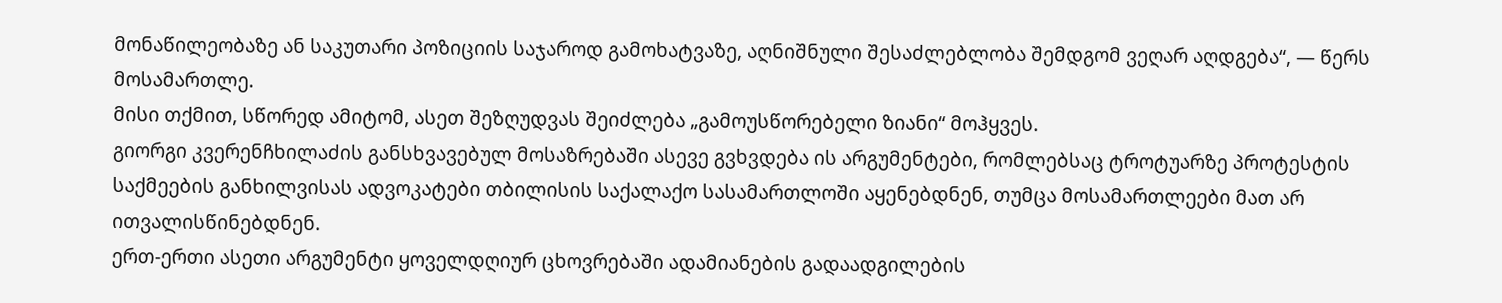მონაწილეობაზე ან საკუთარი პოზიციის საჯაროდ გამოხატვაზე, აღნიშნული შესაძლებლობა შემდგომ ვეღარ აღდგება“, — წერს მოსამართლე.
მისი თქმით, სწორედ ამიტომ, ასეთ შეზღუდვას შეიძლება „გამოუსწორებელი ზიანი“ მოჰყვეს.
გიორგი კვერენჩხილაძის განსხვავებულ მოსაზრებაში ასევე გვხვდება ის არგუმენტები, რომლებსაც ტროტუარზე პროტესტის საქმეების განხილვისას ადვოკატები თბილისის საქალაქო სასამართლოში აყენებდნენ, თუმცა მოსამართლეები მათ არ ითვალისწინებდნენ.
ერთ-ერთი ასეთი არგუმენტი ყოველდღიურ ცხოვრებაში ადამიანების გადაადგილების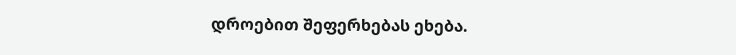დროებით შეფერხებას ეხება.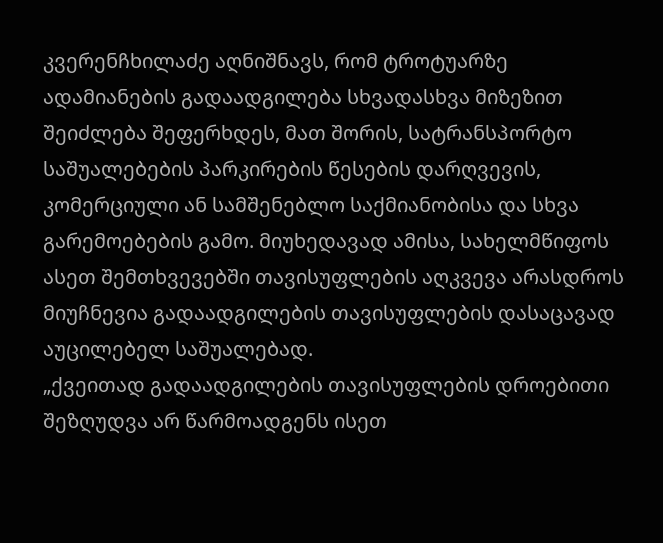კვერენჩხილაძე აღნიშნავს, რომ ტროტუარზე ადამიანების გადაადგილება სხვადასხვა მიზეზით შეიძლება შეფერხდეს, მათ შორის, სატრანსპორტო საშუალებების პარკირების წესების დარღვევის, კომერციული ან სამშენებლო საქმიანობისა და სხვა გარემოებების გამო. მიუხედავად ამისა, სახელმწიფოს ასეთ შემთხვევებში თავისუფლების აღკვევა არასდროს მიუჩნევია გადაადგილების თავისუფლების დასაცავად აუცილებელ საშუალებად.
„ქვეითად გადაადგილების თავისუფლების დროებითი შეზღუდვა არ წარმოადგენს ისეთ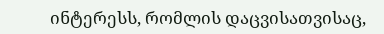ინტერესს, რომლის დაცვისათვისაც,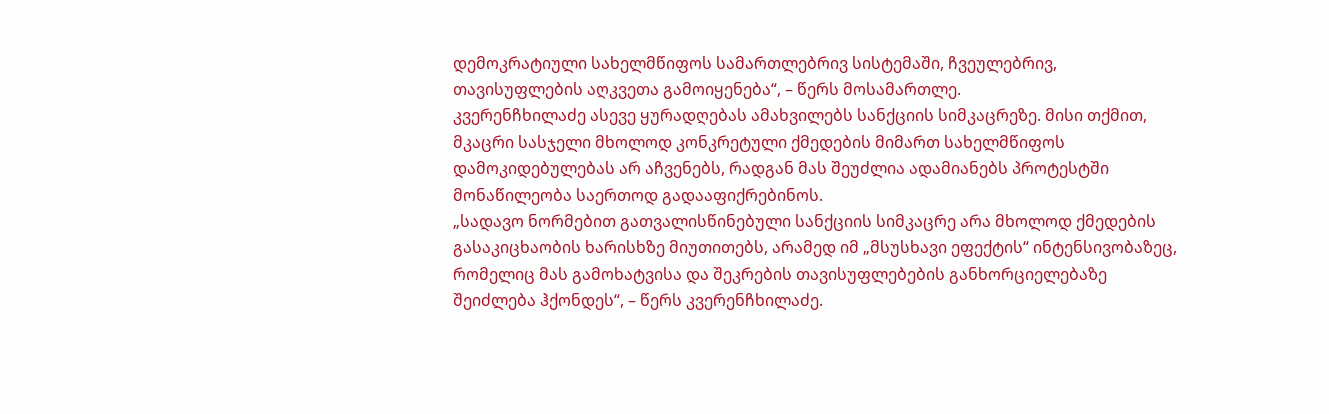დემოკრატიული სახელმწიფოს სამართლებრივ სისტემაში, ჩვეულებრივ, თავისუფლების აღკვეთა გამოიყენება“, – წერს მოსამართლე.
კვერენჩხილაძე ასევე ყურადღებას ამახვილებს სანქციის სიმკაცრეზე. მისი თქმით, მკაცრი სასჯელი მხოლოდ კონკრეტული ქმედების მიმართ სახელმწიფოს დამოკიდებულებას არ აჩვენებს, რადგან მას შეუძლია ადამიანებს პროტესტში მონაწილეობა საერთოდ გადააფიქრებინოს.
„სადავო ნორმებით გათვალისწინებული სანქციის სიმკაცრე არა მხოლოდ ქმედების გასაკიცხაობის ხარისხზე მიუთითებს, არამედ იმ „მსუსხავი ეფექტის“ ინტენსივობაზეც, რომელიც მას გამოხატვისა და შეკრების თავისუფლებების განხორციელებაზე შეიძლება ჰქონდეს“, – წერს კვერენჩხილაძე.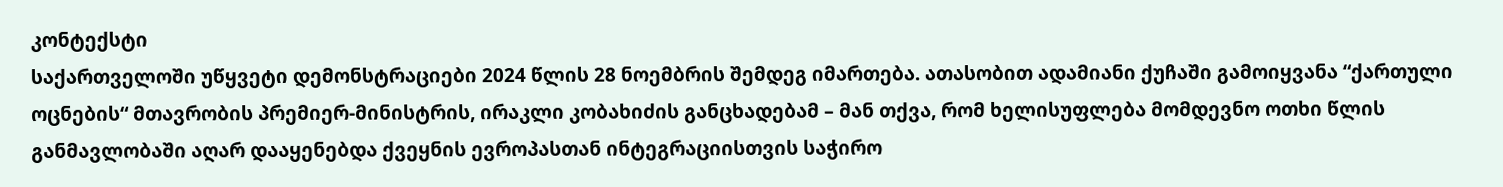კონტექსტი
საქართველოში უწყვეტი დემონსტრაციები 2024 წლის 28 ნოემბრის შემდეგ იმართება. ათასობით ადამიანი ქუჩაში გამოიყვანა “ქართული ოცნების“ მთავრობის პრემიერ-მინისტრის, ირაკლი კობახიძის განცხადებამ – მან თქვა, რომ ხელისუფლება მომდევნო ოთხი წლის განმავლობაში აღარ დააყენებდა ქვეყნის ევროპასთან ინტეგრაციისთვის საჭირო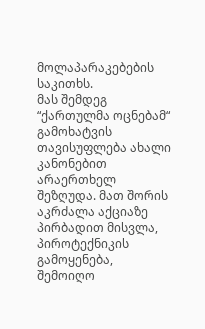მოლაპარაკებების საკითხს.
მას შემდეგ “ქართულმა ოცნებამ“ გამოხატვის თავისუფლება ახალი კანონებით არაერთხელ შეზღუდა. მათ შორის აკრძალა აქციაზე პირბადით მისვლა, პიროტექნიკის გამოყენება, შემოიღო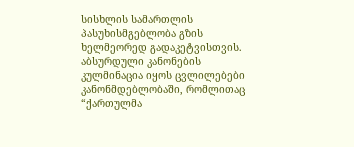სისხლის სამართლის პასუხისმგებლობა გზის ხელმეორედ გადაკეტვისთვის.
აბსურდული კანონების კულმინაცია იყოს ცვლილებები კანონმდებლობაში, რომლითაც “ქართულმა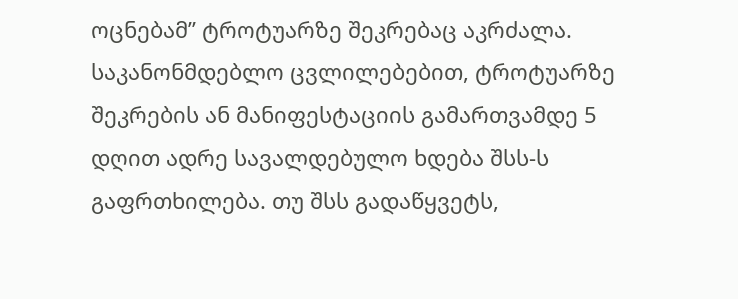ოცნებამ” ტროტუარზე შეკრებაც აკრძალა. საკანონმდებლო ცვლილებებით, ტროტუარზე შეკრების ან მანიფესტაციის გამართვამდე 5 დღით ადრე სავალდებულო ხდება შსს-ს გაფრთხილება. თუ შსს გადაწყვეტს,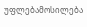უფლებამოსილება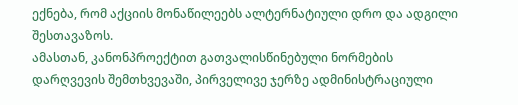ექნება, რომ აქციის მონაწილეებს ალტერნატიული დრო და ადგილი შესთავაზოს.
ამასთან, კანონპროექტით გათვალისწინებული ნორმების დარღვევის შემთხვევაში, პირველივე ჯერზე ადმინისტრაციული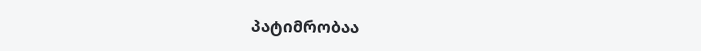პატიმრობაა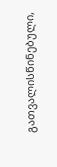გათვალისწინებული,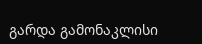გარდა გამონაკლისი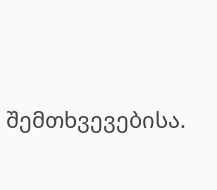შემთხვევებისა.